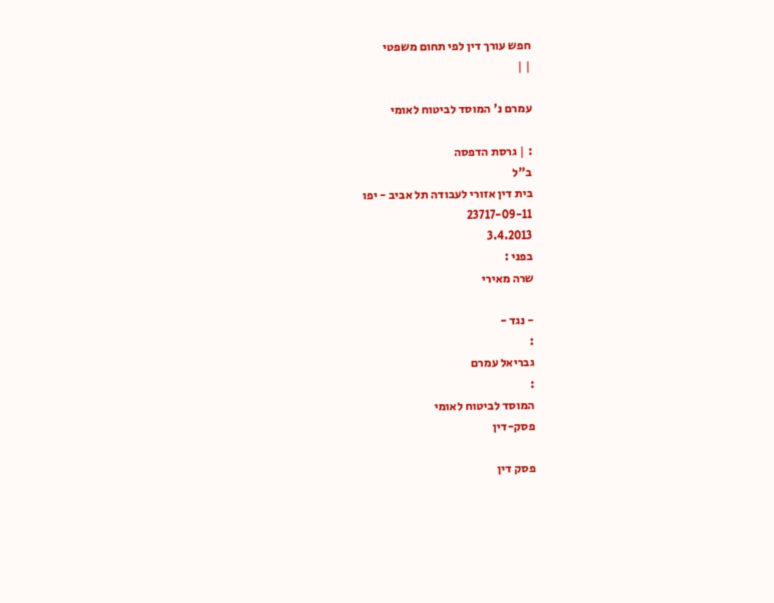חפש עורך דין לפי תחום משפטי
| |

עמרם נ' המוסד לביטוח לאומי

: | גרסת הדפסה
ב"ל
בית דין אזורי לעבודה תל אביב - יפו
23717-09-11
3.4.2013
בפני :
שרה מאירי

- נגד -
:
גבריאל עמרם
:
המוסד לביטוח לאומי
פסק-דין

פסק דין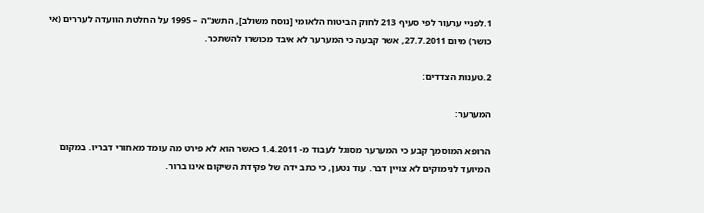1.לפניי ערעור לפי סעיף 213 לחוק הביטוח הלאומי [נוסח משולב], התשנ"ה – 1995 על החלטת הוועדה לעררים (אי כושר) מיום 27.7.2011, אשר קבעה כי המערער לא איבד מכושרו להשתכר.

2.טענות הצדדים:

המערער:

הרופא המוסמך קבע כי המערער מסוגל לעבוד מ- 1.4.2011 כאשר הוא לא פירט מה עומד מאחורי דבריו. במקום המיועד לנימוקים לא צויין דבר. עוד נטען, כי כתב ידה של פקידת השיקום אינו ברור.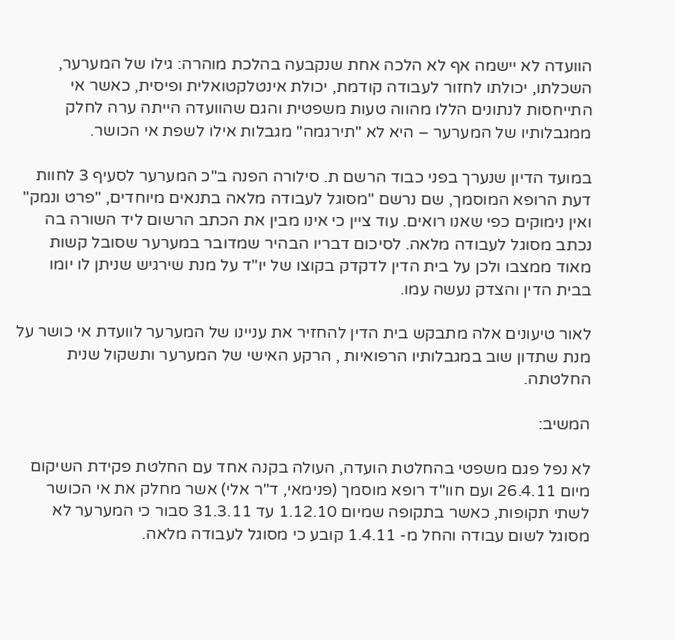הוועדה לא יישמה אף לא הלכה אחת שנקבעה בהלכת מוהרה: גילו של המערער, השכלתו, יכולתו לחזור לעבודה קודמת, יכולת אינטלקטואלית ופיסית, כאשר אי התייחסות לנתונים הללו מהווה טעות משפטית והגם שהוועדה הייתה ערה לחלק ממגבלותיו של המערער – היא לא "תירגמה" מגבלות אילו לשפת אי הכושר.

במועד הדיון שנערך בפני כבוד הרשם ת. סילורה הפנה ב"כ המערער לסעיף 3 לחוות דעת הרופא המוסמך, שם נרשם "מסוגל לעבודה מלאה בתנאים מיוחדים, "פרט ונמק" ואין נימוקים כפי שאנו רואים. עוד ציין כי אינו מבין את הכתב הרשום ליד השורה בה נכתב מסוגל לעבודה מלאה. לסיכום דבריו הבהיר שמדובר במערער שסובל קשות מאוד ממצבו ולכן על בית הדין לדקדק בקוצו של יו"ד על מנת שירגיש שניתן לו יומו בבית הדין והצדק נעשה עמו.

לאור טיעונים אלה מתבקש בית הדין להחזיר את עניינו של המערער לוועדת אי כושר על מנת שתדון שוב במגבלותיו הרפואיות , הרקע האישי של המערער ותשקול שנית החלטתה.

המשיב:

לא נפל פגם משפטי בהחלטת הועדה, העולה בקנה אחד עם החלטת פקידת השיקום מיום 26.4.11 ועם חוו"ד רופא מוסמך (פנימאי, ד"ר אלי) אשר מחלק את אי הכושר לשתי תקופות, כאשר בתקופה שמיום 1.12.10 עד 31.3.11 סבור כי המערער לא מסוגל לשום עבודה והחל מ- 1.4.11 קובע כי מסוגל לעבודה מלאה.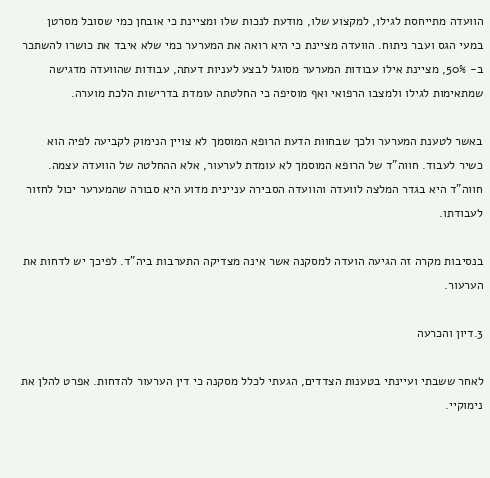הוועדה מתייחסת לגילו, למקצוע שלו, מודעת לנכות שלו ומציינת כי אובחן כמי שסובל מסרטן במעי הגס ועבר ניתוח. הוועדה מציינת כי היא רואה את המערער כמי שלא איבד את כושרו להשתכר ב- 50%, מציינת אילו עבודות המערער מסוגל לבצע לעניות דעתה, עבודות שהוועדה מדגישה שמתאימות לגילו ולמצבו הרפואי ואף מוסיפה כי החלטתה עומדת בדרישות הלכת מוערה.

באשר לטענת המערער ולכך שבחוות הדעת הרופא המוסמך לא צויין הנימוק לקביעה לפיה הוא כשיר לעבוד. חווה"ד של הרופא המוסמך לא עומדת לערעור, אלא ההחלטה של הוועדה עצמה. חווה"ד היא בגדר המלצה לוועדה והוועדה הסבירה עניינית מדוע היא סבורה שהמערער יכול לחזור לעבודתו.

בנסיבות מקרה זה הגיעה הועדה למסקנה אשר אינה מצדיקה התערבות ביה"ד. לפיכך יש לדחות את הערעור.

3.דיון והכרעה

לאחר ששבתי ועיינתי בטענות הצדדים, הגעתי לכלל מסקנה כי דין הערעור להדחות. אפרט להלן את נימוקיי.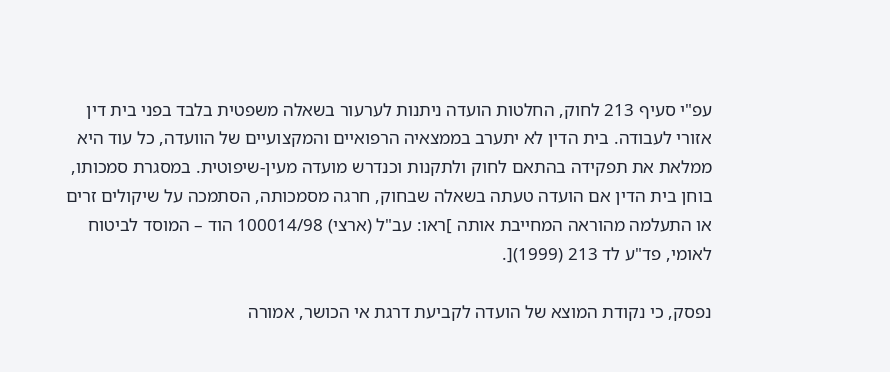עפ"י סעיף 213 לחוק, החלטות הועדה ניתנות לערעור בשאלה משפטית בלבד בפני בית דין אזורי לעבודה. בית הדין לא יתערב בממצאיה הרפואיים והמקצועיים של הוועדה, כל עוד היא ממלאת את תפקידה בהתאם לחוק ולתקנות וכנדרש מועדה מעין-שיפוטית. במסגרת סמכותו, בוחן בית הדין אם הועדה טעתה בשאלה שבחוק, חרגה מסמכותה, הסתמכה על שיקולים זרים או התעלמה מהוראה המחייבת אותה ]ראו: עב"ל (ארצי) 100014/98 הוד – המוסד לביטוח לאומי, פד"ע לד 213 (1999)[.

נפסק, כי נקודת המוצא של הועדה לקביעת דרגת אי הכושר, אמורה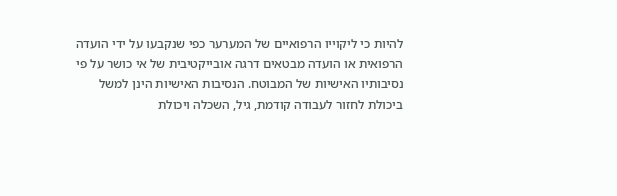להיות כי ליקוייו הרפואיים של המערער כפי שנקבעו על ידי הועדה הרפואית או הועדה מבטאים דרגה אובייקטיבית של אי כושר על פי נסיבותיו האישיות של המבוטח. הנסיבות האישיות הינן למשל ביכולת לחזור לעבודה קודמת, גיל, השכלה ויכולת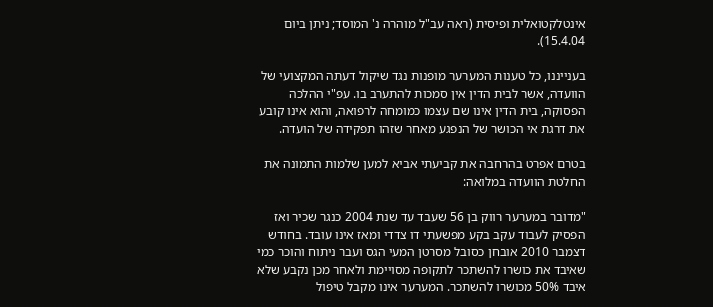אינטלקטואלית ופיסית (ראה עב"ל מוהרה נ' המוסד; ניתן ביום 15.4.04).

בענייננו, כל טענות המערער מופנות נגד שיקול דעתה המקצועי של הוועדה, אשר לבית הדין אין סמכות להתערב בו. עפ"י ההלכה הפסוקה, בית הדין אינו שם עצמו כמומחה לרפואה, והוא אינו קובע את דרגת אי הכושר של הנפגע מאחר שזהו תפקידה של הועדה.

בטרם אפרט בהרחבה את קביעתי אביא למען שלמות התמונה את החלטת הוועדה במלואה:

"מדובר במערער רווק בן 56 שעבד עד שנת 2004 כנגר שכיר ואז הפסיק לעבוד עקב בקע מפשעתי דו צדדי ומאז אינו עובד. בחודש דצמבר 2010 אובחן כסובל מסרטן המעי הגס ועבר ניתוח והוכר כמי שאיבד את כושרו להשתכר לתקופה מסויימת ולאחר מכן נקבע שלא איבד 50% מכושרו להשתכר. המערער אינו מקבל טיפול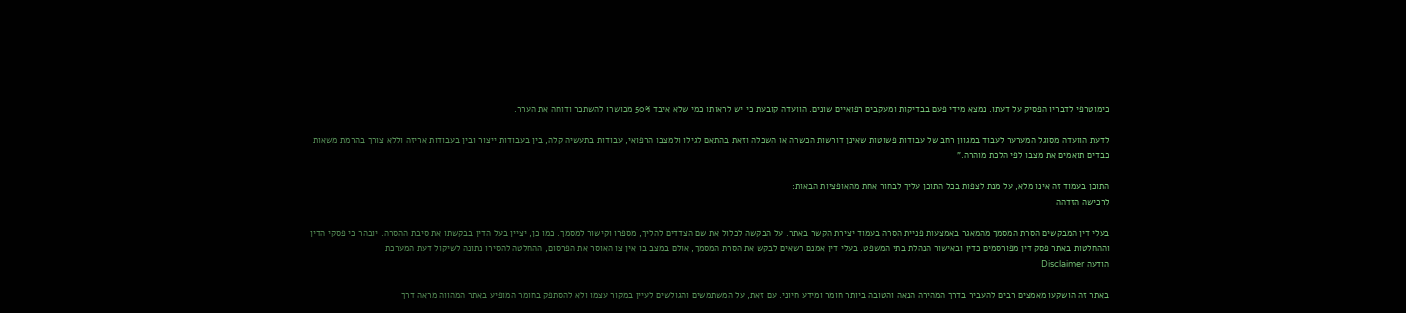כימוטרפי לדבריו הפסיק על דעתו. נמצא מידי פעם בבדיקות ומעקבים רפואיים שונים. הוועדה קובעת כי יש לראותו כמי שלא איבד 50% מכושרו להשתכר ודוחה את הערר.

לדעת הוועדה מסוגל המערער לעבוד במגוון רחב של עבודות פשוטות שאינן דורשות הכשרה או השכלה וזאת בהתאם לגילו ולמצבו הרפואי, עבודות בתעשיה קלה, בין בעבודות ייצור ובין בעבודות אריזה וללא צורך בהרמת משאות כבדים תואמים את מצבו לפי הלכת מוהרה."

התוכן בעמוד זה אינו מלא, על מנת לצפות בכל התוכן עליך לבחור אחת מהאופציות הבאות:
לרכישה הזדהה

בעלי דין המבקשים הסרת המסמך מהמאגר באמצעות פניית הסרה בעמוד יצירת הקשר באתר. על הבקשה לכלול את שם הצדדים להליך, מספרו וקישור למסמך. כמו כן, יציין בעל הדין בבקשתו את סיבת ההסרה. יובהר כי פסקי הדין וההחלטות באתר פסק דין מפורסמים כדין ובאישור הנהלת בתי המשפט. בעלי דין אמנם רשאים לבקש את הסרת המסמך, אולם במצב בו אין צו האוסר את הפרסום, ההחלטה להסירו נתונה לשיקול דעת המערכת
הודעה Disclaimer

באתר זה הושקעו מאמצים רבים להעביר בדרך המהירה הנאה והטובה ביותר חומר ומידע חיוני. עם זאת, על המשתמשים והגולשים לעיין במקור עצמו ולא להסתפק בחומר המופיע באתר המהווה מראה דרך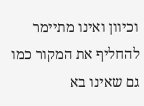וכיוון ואינו מתיימר להחליף את המקור כמו גם שאינו בא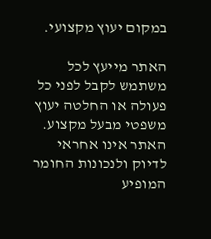במקום יעוץ מקצועי.

האתר מייעץ לכל משתמש לקבל לפני כל פעולה או החלטה יעוץ משפטי מבעל מקצוע. האתר אינו אחראי לדיוק ולנכונות החומר המופיע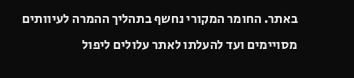באתר. החומר המקורי נחשף בתהליך ההמרה לעיוותים מסויימים ועד להעלתו לאתר עלולים ליפול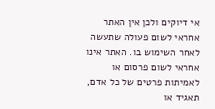אי דיוקים ולכן אין האתר אחראי לשום פעולה שתעשה לאחר השימוש בו. האתר אינו אחראי לשום פרסום או לאמיתות פרטים של כל אדם, תאגיד או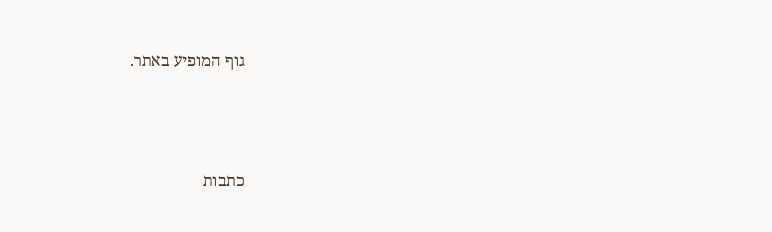גוף המופיע באתר.




כתבות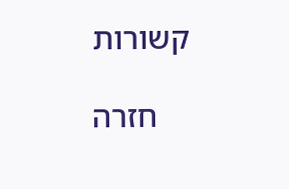קשורות

    חזרה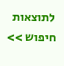לתוצאות חיפוש >>